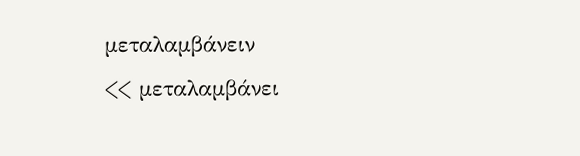μεταλαμβάνειν
<< μεταλαμβάνει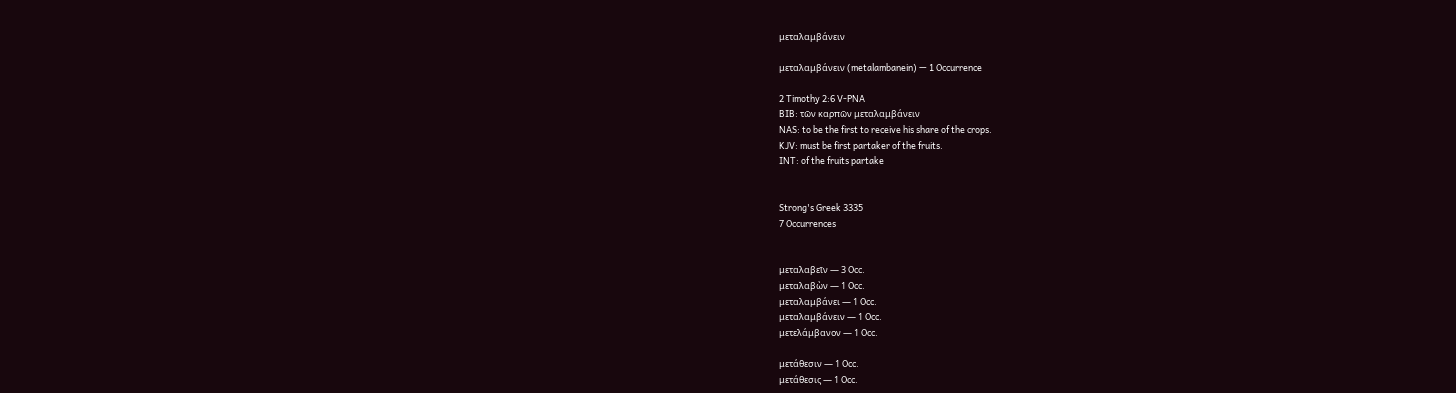μεταλαμβάνειν

μεταλαμβάνειν (metalambanein) — 1 Occurrence

2 Timothy 2:6 V-PNA
BIB: τῶν καρπῶν μεταλαμβάνειν
NAS: to be the first to receive his share of the crops.
KJV: must be first partaker of the fruits.
INT: of the fruits partake


Strong's Greek 3335
7 Occurrences


μεταλαβεῖν — 3 Occ.
μεταλαβὼν — 1 Occ.
μεταλαμβάνει — 1 Occ.
μεταλαμβάνειν — 1 Occ.
μετελάμβανον — 1 Occ.

μετάθεσιν — 1 Occ.
μετάθεσις — 1 Occ.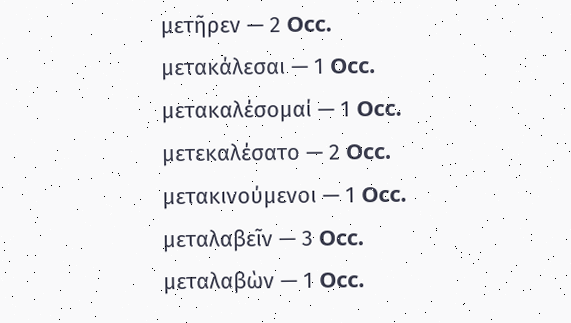μετῆρεν — 2 Occ.
μετακάλεσαι — 1 Occ.
μετακαλέσομαί — 1 Occ.
μετεκαλέσατο — 2 Occ.
μετακινούμενοι — 1 Occ.
μεταλαβεῖν — 3 Occ.
μεταλαβὼν — 1 Occ.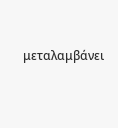μεταλαμβάνει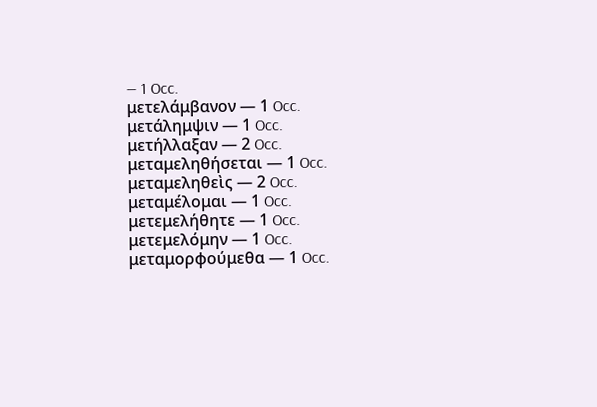— 1 Occ.
μετελάμβανον — 1 Occ.
μετάλημψιν — 1 Occ.
μετήλλαξαν — 2 Occ.
μεταμεληθήσεται — 1 Occ.
μεταμεληθεὶς — 2 Occ.
μεταμέλομαι — 1 Occ.
μετεμελήθητε — 1 Occ.
μετεμελόμην — 1 Occ.
μεταμορφούμεθα — 1 Occ.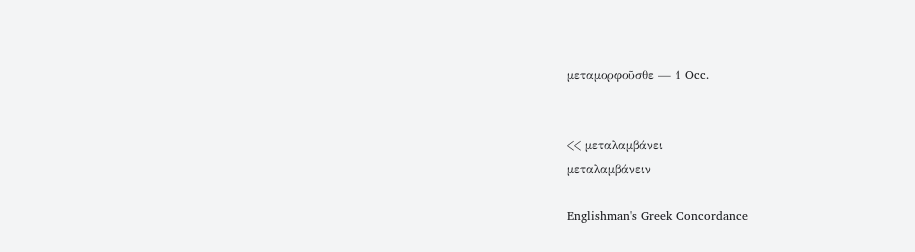μεταμορφοῦσθε — 1 Occ.


<< μεταλαμβάνει
μεταλαμβάνειν

Englishman's Greek Concordance